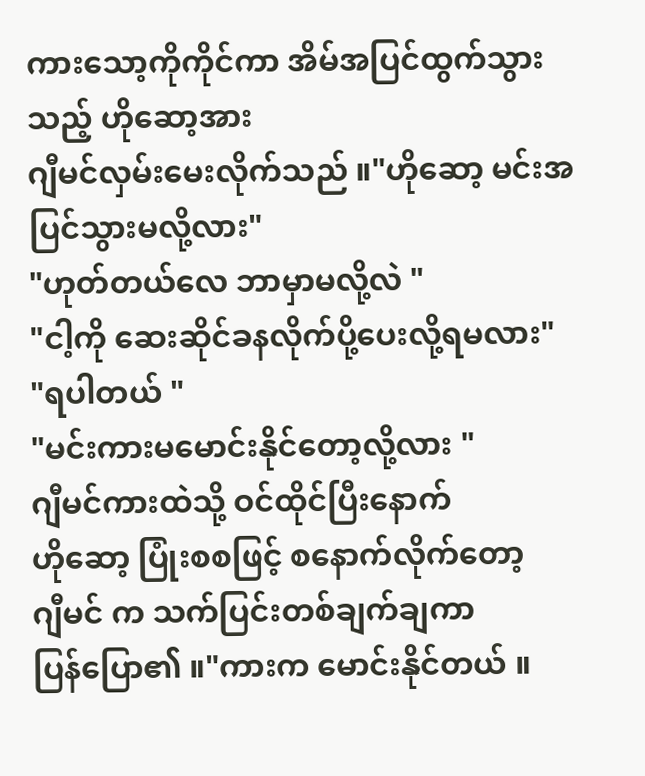ကားသော့ကိုကိုင်ကာ အိမ်အပြင်ထွက်သွားသည့် ဟိုဆော့အား
ဂျီမင်လှမ်းမေးလိုက်သည် ။"ဟိုဆော့ မင်းအပြင်သွားမလို့လား"
"ဟုတ်တယ်လေ ဘာမှာမလို့လဲ "
"ငါ့ကို ဆေးဆိုင်ခနလိုက်ပို့ပေးလို့ရမလား"
"ရပါတယ် "
"မင်းကားမမောင်းနိုင်တော့လို့လား "
ဂျီမင်ကားထဲသို့ ဝင်ထိုင်ပြီးနောက်
ဟိုဆော့ ပြုံးစစဖြင့် စနောက်လိုက်တော့
ဂျီမင် က သက်ပြင်းတစ်ချက်ချကာ
ပြန်ပြော၏ ။"ကားက မောင်းနိုင်တယ် ။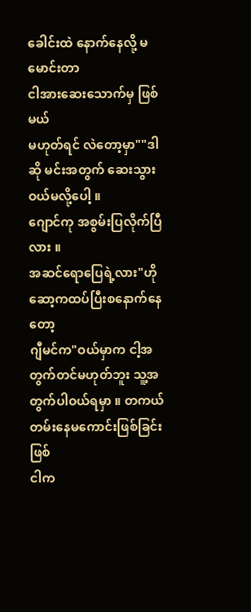ခေါင်းထဲ နောက်နေလို့ မမောင်းတာ
ငါအားဆေးသောက်မှ ဖြစ်မယ်
မဟုတ်ရင် လဲတော့မှာ""ဒါဆို မင်းအတွက် ဆေးသွားဝယ်မလို့ပေါ့ ။
ဂျောင်ကု အစွမ်းပြလိုက်ပြီလား ။
အဆင်ရောပြေရဲ့လား"ဟိုဆော့ကထပ်ပြီးစနောက်နေတော့
ဂျီမင်က"ဝယ်မှာက ငါ့အတွက်တင်မဟုတ်ဘူး သူ့အတွက်ပါဝယ်ရမှာ ။ တကယ်တမ်းနေမကောင်းဖြစ်ခြင်းဖြစ်
ငါက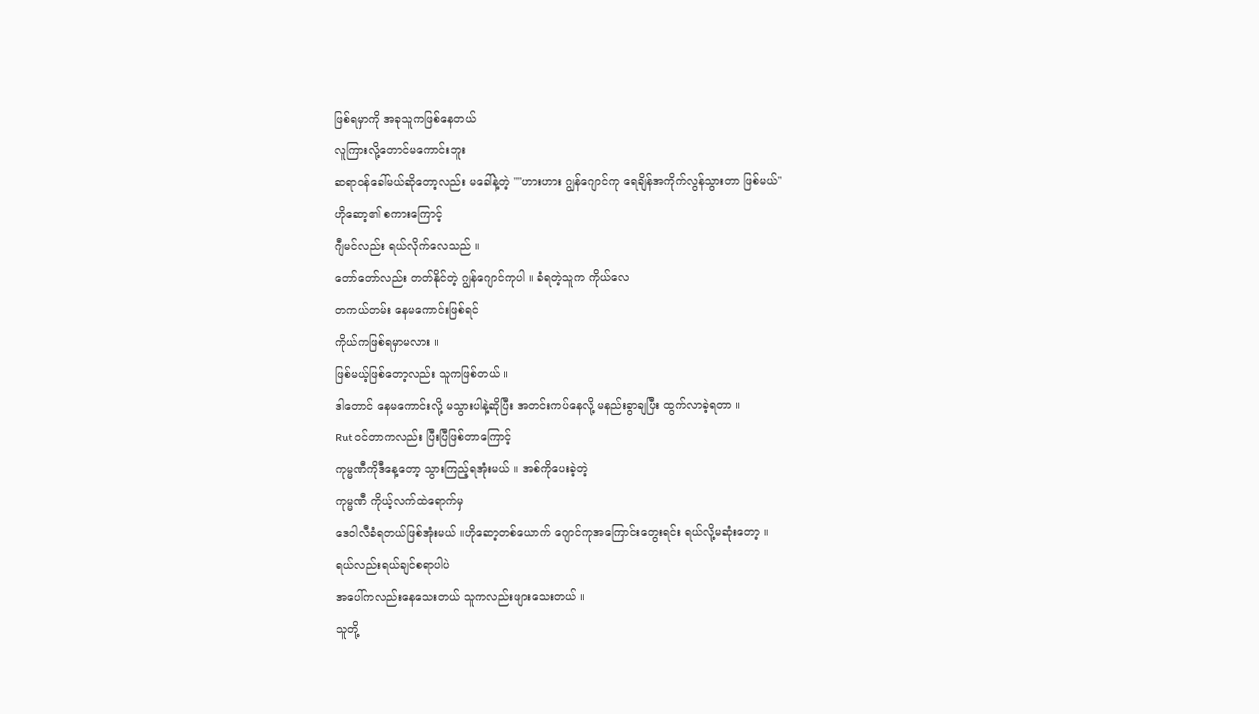ဖြစ်ရမှာကို အခုသူကဖြစ်နေတယ်
လူကြားလို့တောင်မကောင်းဘူး
ဆရာဝန်ခေါ်မယ်ဆိုတော့လည်း မခေါ်နဲ့တဲ့ ""ဟားဟား ဂျွန်ဂျောင်ကု ရေချိန်အကိုက်လွန်သွားတာ ဖြစ်မယ်"
ဟိုဆော့၏ စကားကြောင့်
ဂျီမင်လည်း ရယ်လိုက်လေသည် ။
တော်တော်လည်း တတ်နိုင်တဲ့ ဂျွန်ဂျောင်ကုပါ ။ ခံရတဲ့သူက ကိုယ်လေ
တကယ်တမ်း နေမကောင်းဖြစ်ရင်
ကိုယ်ကဖြစ်ရမှာမလား ။
ဖြစ်မယ့်ဖြစ်တော့လည်း သူကဖြစ်တယ် ။
ဒါတောင် နေမကောင်းလို့ မသွားပါနဲ့ဆိုပြီး အတင်းကပ်နေလို့ မနည်းခွာချပြီး ထွက်လာခဲ့ရတာ ။
Rut ဝင်တာကလည်း ပြီးပြီဖြစ်တာကြောင့်
ကုမ္မဏီကိုဒီနေ့တော့ သွားကြည့်ရအုံးမယ် ။ အစ်ကိုပေးခဲ့တဲ့
ကုမ္မဏီ ကိုယ့်လက်ထဲရောက်မှ
ဒေဝါလီခံရတယ်ဖြစ်အုံးမယ် ။ဟိုဆော့တစ်ယောက် ဂျောင်ကုအကြောင်းတွေးရင်း ရယ်လို့မဆုံးတော့ ။
ရယ်လည်းရယ်ချင်စရာပါပဲ
အပေါ်ကလည်းနေသေးတယ် သူကလည်းဖျားသေးတယ် ။
သူတို့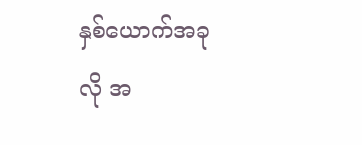နှစ်ယောက်အခုလို အ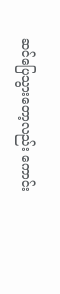ဆင်ပြေသွားတော့လည်း ကောင်း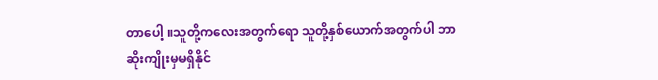တာပေါ့ ။သူတို့ကလေးအတွက်ရော သူတို့နှစ်ယောက်အတွက်ပါ ဘာဆိုးကျိုးမှမရှိနိုင်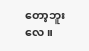တော့ဘူးလေ ။